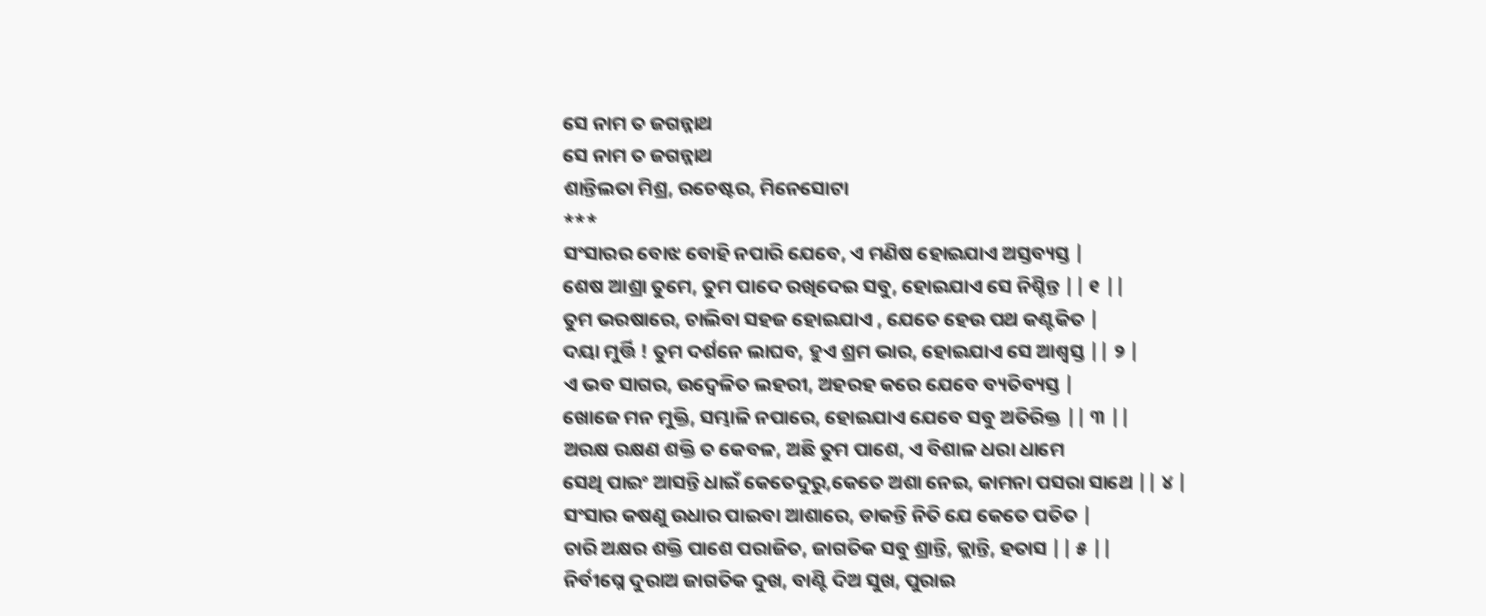ସେ ନାମ ତ ଜଗନ୍ନାଥ
ସେ ନାମ ତ ଜଗନ୍ନାଥ
ଶାନ୍ତିଲତା ମିଶ୍ର, ରଚେଷ୍ଟର, ମିନେସୋଟା
***
ସଂସାରର ବୋଝ ବୋହି ନପାରି ଯେବେ, ଏ ମଣିଷ ହୋଇଯାଏ ଅସ୍ତବ୍ୟସ୍ତ |
ଶେଷ ଆଶ୍ରା ତୁମେ, ତୁମ ପାଦେ ରଖିଦେଇ ସବୁ, ହୋଇଯାଏ ସେ ନିଶ୍ଚିନ୍ତ || ୧ ||
ତୁମ ଭରଷାରେ, ଚାଲିବା ସହଜ ହୋଇଯାଏ , ଯେତେ ହେଉ ପଥ କଣ୍ଟକିତ |
ଦୟା ମୁର୍ତ୍ତି ! ତୁମ ଦର୍ଶନେ ଲାଘବ, ହୁଏ ଶ୍ରମ ଭାର, ହୋଇଯାଏ ସେ ଆଶ୍ବସ୍ତ || ୨ |
ଏ ଭବ ସାଗର, ଉଦ୍ବେଳିତ ଲହରୀ, ଅହରହ କରେ ଯେବେ ବ୍ୟତିବ୍ୟସ୍ତ |
ଖୋଜେ ମନ ମୁକ୍ତି, ସମ୍ଭାଳି ନପାରେ, ହୋଇଯାଏ ଯେବେ ସବୁ ଅତିରିକ୍ତ || ୩ ||
ଅରକ୍ଷ ରକ୍ଷଣ ଶକ୍ତି ତ କେବଳ, ଅଛି ତୁମ ପାଶେ, ଏ ବିଶାଳ ଧରା ଧାମେ
ସେଥି ପାଇଂ ଆସନ୍ତି ଧାଇଁ କେତେଦୁରୁ,କେତେ ଅଶା ନେଇ, କାମନା ପସରା ସାଥେ || ୪ |
ସଂସାର କଷଣୁ ଉଧାର ପାଇବା ଆଶାରେ, ଡାକନ୍ତି ନିତି ଯେ କେତେ ପତିତ |
ଚାରି ଅକ୍ଷର ଶକ୍ତି ପାଶେ ପରାଜିତ, ଜାଗତିକ ସବୁ ଶ୍ରାନ୍ତି, କ୍ଲାନ୍ତି, ହତାସ || ୫ ||
ନିର୍ବୀଘ୍ନେ ଦୁରାଅ ଜାଗତିକ ଦୁଖ, ବାଣ୍ଟି ଦିଅ ସୁଖ, ପୁରାଇ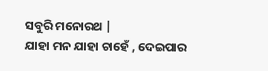ସବୁରି ମନୋରଥ |
ଯାହା ମନ ଯାହା ଚାହେଁ , ଦେଇପାର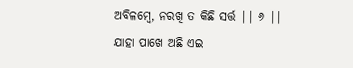ଅବିଳମ୍ବେ, ନରଖି ତ କିଛି ସର୍ତ୍ତ || ୬ ||
ଯାହା ପାଖେ ଅଛି ଏଇ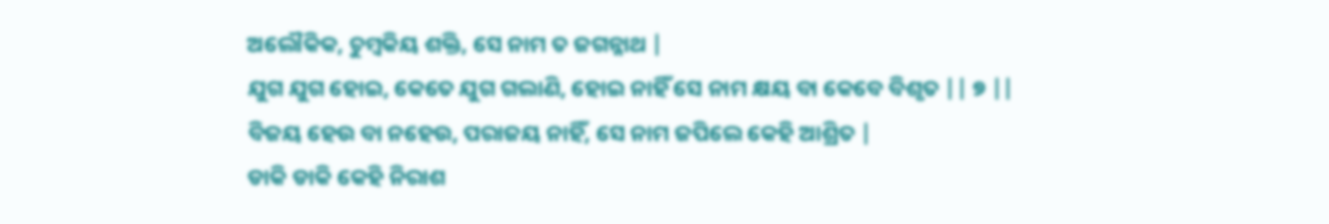ଅଲୌକିକ, ଚୁମ୍ବକିୟ ଶକ୍ତି, ସେ ନାମ ତ ଜଗନ୍ନାଥ |
ଯୁଗ ଯୁଗ ହୋଇ, କେତେ ଯୁଗ ଗଲାଣି, ହୋଇ ନାହିଁ ସେ ନାମ କ୍ଷୟ ବା କେବେ ବିଶୃତ || ୭ ||
ବିଜୟ ହେଉ ବା ନହେଉ, ପରାଜୟ ନାହିଁ, ସେ ନାମ ଜପିଲେ କେହି ଆଶ୍ରିତ |
ଡାକି ଡାକି କେହି ନିରାଶ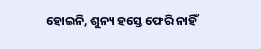ହୋଇନି, ଶୁନ୍ୟ ହସ୍ତେ ଫେରି ନାହିଁ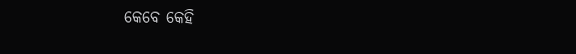କେବେ କେହି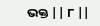ଭକ୍ତ || ୮ ||